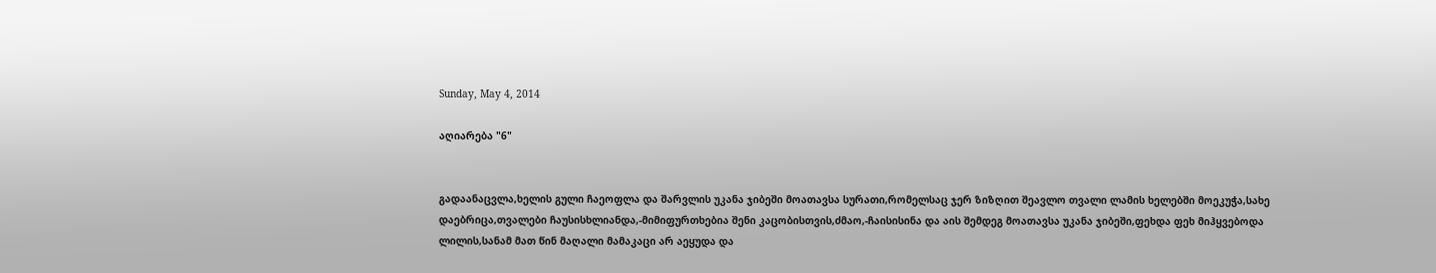Sunday, May 4, 2014

აღიარება "6"


გადაანაცვლა,ხელის გული ჩაეოფლა და შარვლის უკანა ჯიბეში მოათავსა სურათი,რომელსაც ჯერ ზიზღით შეავლო თვალი ლამის ხელებში მოეკუჭა,სახე დაებრიცა,თვალები ჩაუსისხლიანდა,-მიმიფურთხებია შენი კაცობისთვის,ძმაო,-ჩაისისინა და აის შემდეგ მოათავსა უკანა ჯიბეში,ფეხდა ფეხ მიჰყვებოდა ლილის,სანამ მათ წინ მაღალი მამაკაცი არ აეყუდა და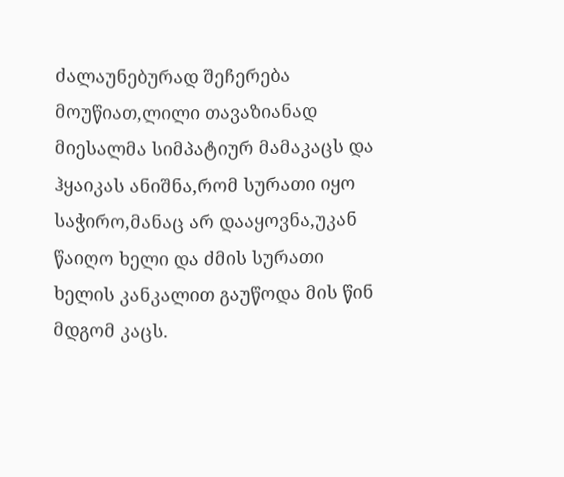ძალაუნებურად შეჩერება მოუწიათ,ლილი თავაზიანად მიესალმა სიმპატიურ მამაკაცს და ჰყაიკას ანიშნა,რომ სურათი იყო საჭირო,მანაც არ დააყოვნა,უკან წაიღო ხელი და ძმის სურათი ხელის კანკალით გაუწოდა მის წინ მდგომ კაცს.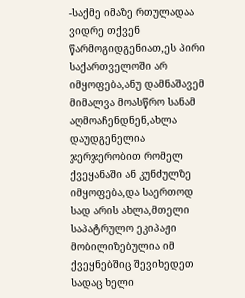-საქმე იმაზე რთულადაა ვიდრე თქვენ წარმოგიდგენიათ,ეს პირი საქართველოში არ იმყოფება,ანუ დამნაშავემ მიმალვა მოასწრო სანამ აღმოაჩენდნენ,ახლა დაუდგენელია ჯერჯერობით რომელ ქვეყანაში ან კუნძულზე იმყოფება,და საერთოდ სად არის ახლა,მთელი საპატრულო ეკიპაჟი მობილიზებულია იმ ქვეყნებშიც შევიხედეთ სადაც ხელი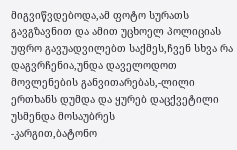მიგვიწვდებოდა,ამ ფოტო სურათს გავგზავნით და ამით უცხოელ პოლიციას უფრო გავუადვილებთ საქმეს,ჩვენ სხვა რა დაგვრჩენია,უნდა დაველოდოთ მოვლენების განვითარებას,-ლილი ერთხანს დუმდა და ყურებ დაცქვეტილი უსმენდა მოსაუბრეს
-კარგით,ბატონო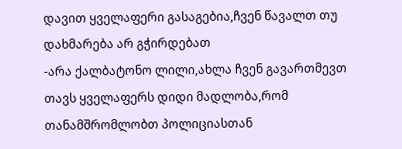დავით ყველაფერი გასაგებია,ჩვენ წავალთ თუ დახმარება არ გჭირდებათ
-არა ქალბატონო ლილი,ახლა ჩვენ გავართმევთ თავს ყველაფერს დიდი მადლობა,რომ თანამშრომლობთ პოლიციასთან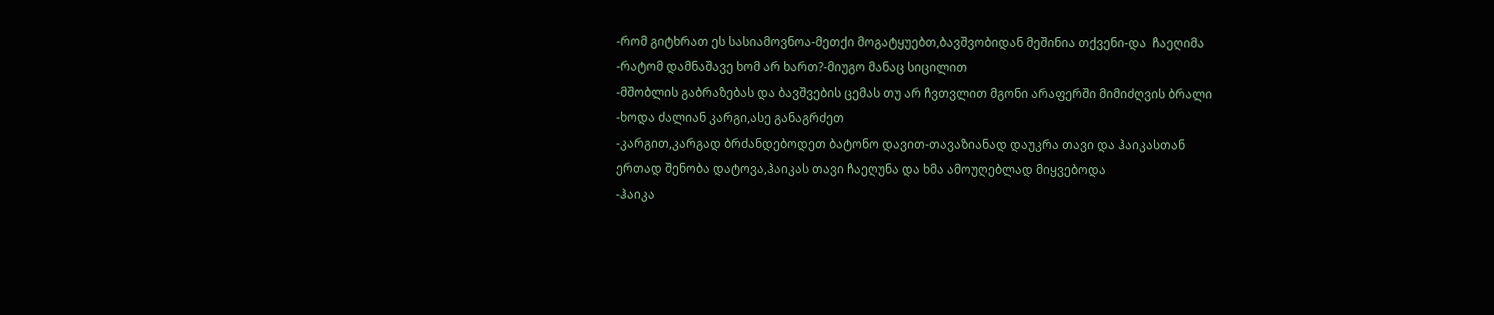-რომ გიტხრათ ეს სასიამოვნოა-მეთქი მოგატყუებთ,ბავშვობიდან მეშინია თქვენი-და  ჩაეღიმა
-რატომ დამნაშავე ხომ არ ხართ?-მიუგო მანაც სიცილით
-მშობლის გაბრაზებას და ბავშვების ცემას თუ არ ჩვთვლით მგონი არაფერში მიმიძღვის ბრალი
-ხოდა ძალიან კარგი,ასე განაგრძეთ
-კარგით,კარგად ბრძანდებოდეთ ბატონო დავით-თავაზიანად დაუკრა თავი და ჰაიკასთან ერთად შენობა დატოვა,ჰაიკას თავი ჩაეღუნა და ხმა ამოუღებლად მიყვებოდა
-ჰაიკა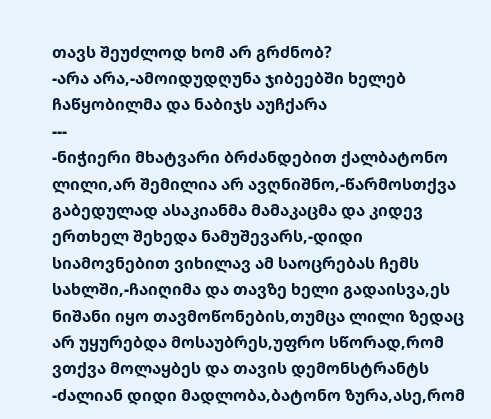თავს შეუძლოდ ხომ არ გრძნობ?
-არა არა,-ამოიდუდღუნა ჯიბეებში ხელებ ჩაწყობილმა და ნაბიჯს აუჩქარა
---
-ნიჭიერი მხატვარი ბრძანდებით ქალბატონო ლილი,არ შემილია არ ავღნიშნო,-წარმოსთქვა გაბედულად ასაკიანმა მამაკაცმა და კიდევ ერთხელ შეხედა ნამუშევარს,-დიდი სიამოვნებით ვიხილავ ამ საოცრებას ჩემს სახლში,-ჩაიღიმა და თავზე ხელი გადაისვა,ეს ნიშანი იყო თავმოწონების,თუმცა ლილი ზედაც არ უყურებდა მოსაუბრეს,უფრო სწორად,რომ ვთქვა მოლაყბეს და თავის დემონსტრანტს
-ძალიან დიდი მადლობა,ბატონო ზურა,ასე,რომ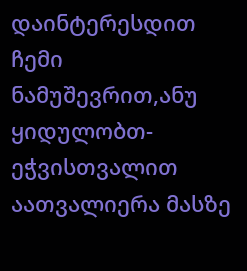დაინტერესდით ჩემი ნამუშევრით,ანუ ყიდულობთ-ეჭვისთვალით აათვალიერა მასზე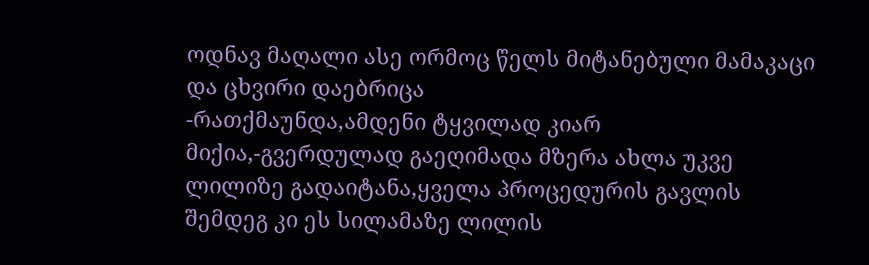ოდნავ მაღალი ასე ორმოც წელს მიტანებული მამაკაცი და ცხვირი დაებრიცა
-რათქმაუნდა,ამდენი ტყვილად კიარ მიქია,-გვერდულად გაეღიმადა მზერა ახლა უკვე ლილიზე გადაიტანა,ყველა პროცედურის გავლის შემდეგ კი ეს სილამაზე ლილის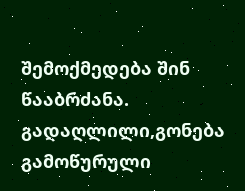შემოქმედება შინ წააბრძანა.
გადაღლილი,გონება გამოწურული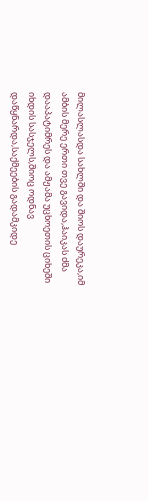მილასლასდა სახლში და შიოს დაურეკა,იმ ამბის მერე ერთი თვე გავიდა,ჰაიკას ძმა დააპატიმრეს და ამჟამა უცხოეთის ციხეში იხდის სასჯელს,შიოც ოდნავ დაწყნარდა,საქმეების გადამკიდე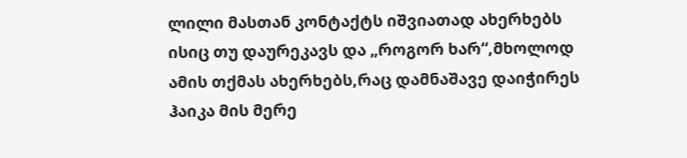ლილი მასთან კონტაქტს იშვიათად ახერხებს ისიც თუ დაურეკავს და „როგორ ხარ“,მხოლოდ ამის თქმას ახერხებს,რაც დამნაშავე დაიჭირეს ჰაიკა მის მერე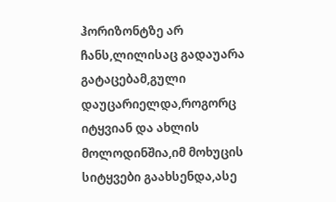ჰორიზონტზე არ ჩანს,ლილისაც გადაუარა გატაცებამ,გული დაუცარიელდა,როგორც იტყვიან და ახლის მოლოდინშია,იმ მოხუცის სიტყვები გაახსენდა,ასე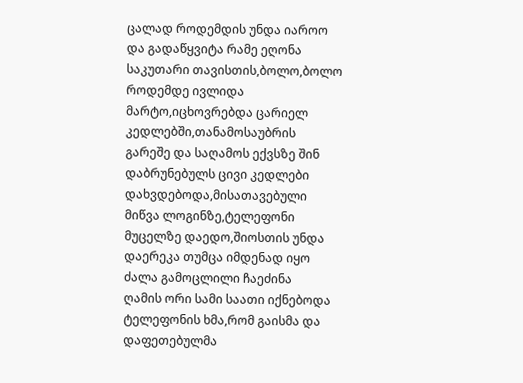ცალად როდემდის უნდა იაროო და გადაწყვიტა რამე ეღონა საკუთარი თავისთის,ბოლო,ბოლო როდემდე ივლიდა მარტო,იცხოვრებდა ცარიელ კედლებში,თანამოსაუბრის გარეშე და საღამოს ექვსზე შინ დაბრუნებულს ცივი კედლები დახვდებოდა,მისათავებული მიწვა ლოგინზე,ტელეფონი მუცელზე დაედო,შიოსთის უნდა დაერეკა თუმცა იმდენად იყო ძალა გამოცლილი ჩაეძინა
ღამის ორი სამი საათი იქნებოდა ტელეფონის ხმა,რომ გაისმა და დაფეთებულმა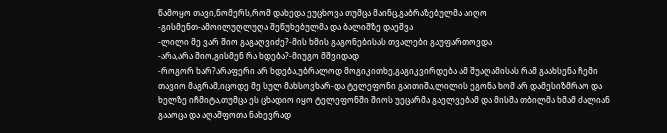წამოყო თავი,ნომერს,რომ დახედა ეუცხოვა თუმცა მაინც,გაბრაზებულმა აიღო
-გისმენთ-ამოილუღლუღა შეწუხებულმა და ბალიშზე დაეშვა
-ლილი მე ვარ შიო გაგაღვიძე?-მის ხმის გაგონებისას თვალები გაუფართოვდა
-არა,არა შიო,გისმენ რა ხდება?-მიუგო მშვიდად
-როგორ ხარ?არაფერი არ ხდება,უბრალოდ მოგიკითხე,გაგიკვირდება ამ შუაღამისას რამ გაახსენა ჩემი თავიო მაგრამ,იცოდე მე სულ მახსოვხარ-და ტელეფონი გაითიშა,ლილის ეგონა ხომ არ დამესიზმრაო და ხელზე იჩმიტა,თუმცა ეს ცხადიო იყო ტელეფონში შიოს უეცარმა გაელვებამ და მისმა თბილმა ხმამ ძალიან გააოცა და აღაშფოთა ნახევრად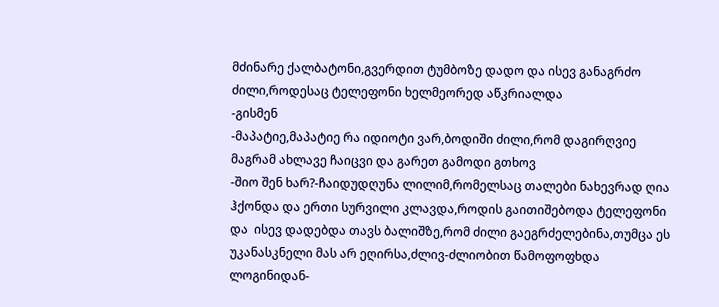მძინარე ქალბატონი,გვერდით ტუმბოზე დადო და ისევ განაგრძო ძილი,როდესაც ტელეფონი ხელმეორედ აწკრიალდა
-გისმენ
-მაპატიე,მაპატიე რა იდიოტი ვარ,ბოდიში ძილი,რომ დაგირღვიე მაგრამ ახლავე ჩაიცვი და გარეთ გამოდი გთხოვ
-შიო შენ ხარ?-ჩაიდუდღუნა ლილიმ,რომელსაც თალები ნახევრად ღია ჰქონდა და ერთი სურვილი კლავდა,როდის გაითიშებოდა ტელეფონი და  ისევ დადებდა თავს ბალიშზე,რომ ძილი გაეგრძელებინა,თუმცა ეს უკანასკნელი მას არ ეღირსა,ძლივ-ძლიობით წამოფოფხდა ლოგინიდან-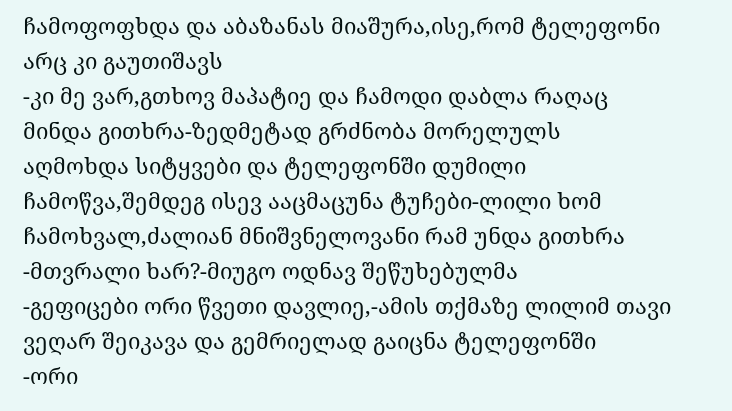ჩამოფოფხდა და აბაზანას მიაშურა,ისე,რომ ტელეფონი არც კი გაუთიშავს
-კი მე ვარ,გთხოვ მაპატიე და ჩამოდი დაბლა რაღაც მინდა გითხრა-ზედმეტად გრძნობა მორელულს აღმოხდა სიტყვები და ტელეფონში დუმილი ჩამოწვა,შემდეგ ისევ ააცმაცუნა ტუჩები-ლილი ხომ ჩამოხვალ,ძალიან მნიშვნელოვანი რამ უნდა გითხრა
-მთვრალი ხარ?-მიუგო ოდნავ შეწუხებულმა
-გეფიცები ორი წვეთი დავლიე,-ამის თქმაზე ლილიმ თავი  ვეღარ შეიკავა და გემრიელად გაიცნა ტელეფონში
-ორი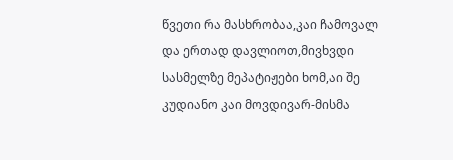წვეთი რა მასხრობაა,კაი ჩამოვალ და ერთად დავლიოთ,მივხვდი სასმელზე მეპატიჟები ხომ,აი შე კუდიანო კაი მოვდივარ-მისმა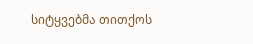სიტყვებმა თითქოს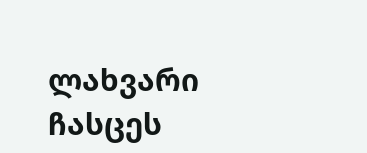ლახვარი ჩასცეს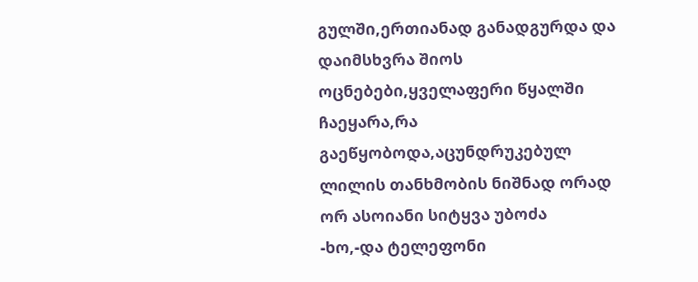გულში,ერთიანად განადგურდა და დაიმსხვრა შიოს ოცნებები,ყველაფერი წყალში ჩაეყარა,რა გაეწყობოდა,აცუნდრუკებულ ლილის თანხმობის ნიშნად ორად ორ ასოიანი სიტყვა უბოძა
-ხო,-და ტელეფონი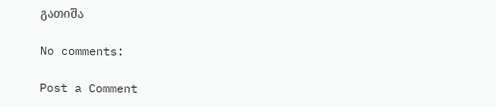გათიშა

No comments:

Post a Comment